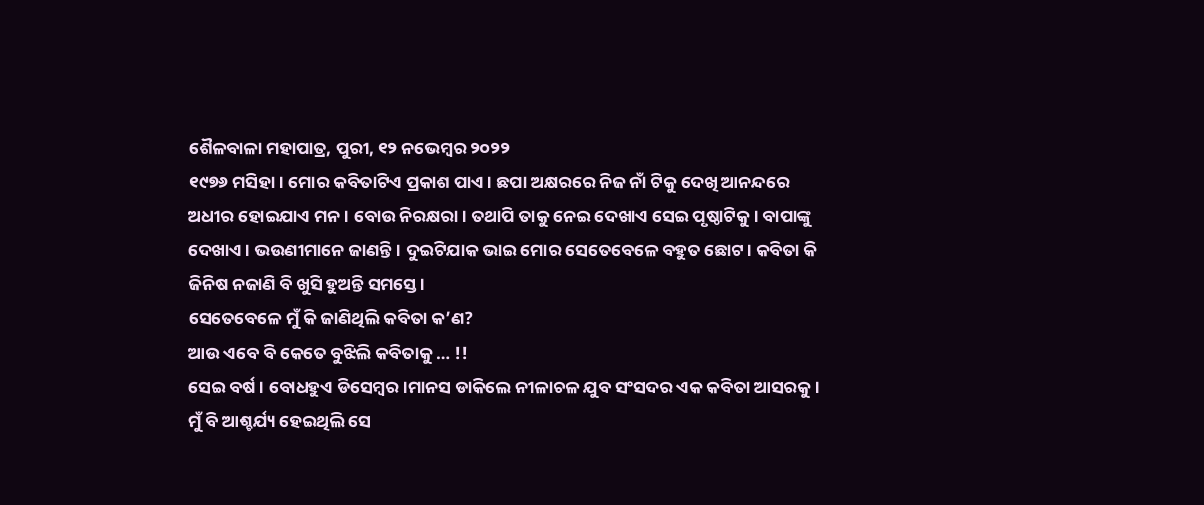ଶୈଳବାଳା ମହାପାତ୍ର, ପୁରୀ, ୧୨ ନଭେମ୍ବର ୨୦୨୨
୧୯୭୬ ମସିହା। ମୋର କବିତାଟିଏ ପ୍ରକାଶ ପାଏ। ଛପା ଅକ୍ଷରରେ ନିଜ ନାଁ ଟିକୁ ଦେଖି ଆନନ୍ଦରେ ଅଧୀର ହୋଇଯାଏ ମନ। ବୋଉ ନିରକ୍ଷରା। ତଥାପି ତାକୁ ନେଇ ଦେଖାଏ ସେଇ ପୃଷ୍ଠାଟିକୁ। ବାପାଙ୍କୁ ଦେଖାଏ । ଭଉଣୀମାନେ ଜାଣନ୍ତି। ଦୁଇଟିଯାକ ଭାଇ ମୋର ସେତେବେଳେ ବହୁତ ଛୋଟ। କବିତା କି ଜିନିଷ ନଜାଣି ବି ଖୁସି ହୁଅନ୍ତି ସମସ୍ତେ ।
ସେତେବେଳେ ମୁଁ କି ଜାଣିଥିଲି କବିତା କ’ଣ?
ଆଉ ଏବେ ବି କେତେ ବୁଝିଲି କବିତାକୁ … !!
ସେଇ ବର୍ଷ। ବୋଧହୁଏ ଡିସେମ୍ବର।ମାନସ ଡାକିଲେ ନୀଳାଚଳ ଯୁବ ସଂସଦର ଏକ କବିତା ଆସରକୁ। ମୁଁ ବି ଆଶ୍ଚର୍ଯ୍ୟ ହେଇଥିଲି ସେ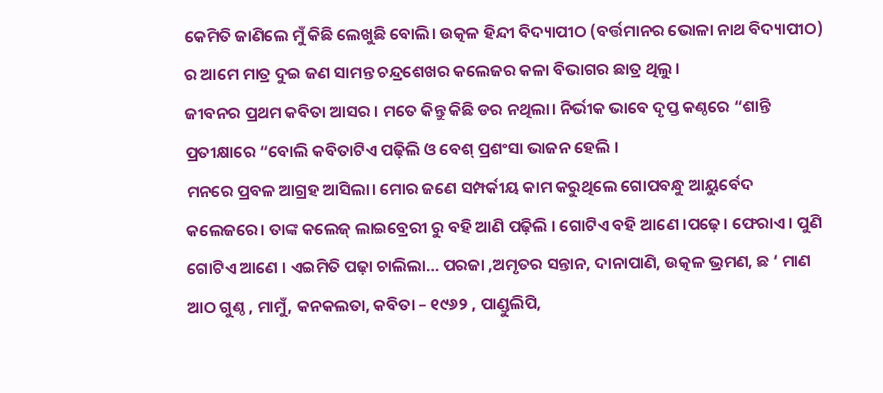କେମିତି ଜାଣିଲେ ମୁଁ କିଛି ଲେଖୁଛି ବୋଲି। ଉତ୍କଳ ହିନ୍ଦୀ ବିଦ୍ୟାପୀଠ (ବର୍ତ୍ତମାନର ଭୋଳା ନାଥ ବିଦ୍ୟାପୀଠ) ର ଆମେ ମାତ୍ର ଦୁଇ ଜଣ ସାମନ୍ତ ଚନ୍ଦ୍ରଶେଖର କଲେଜର କଳା ବିଭାଗର ଛାତ୍ର ଥିଲୁ ।
ଜୀବନର ପ୍ରଥମ କବିତା ଆସର । ମତେ କିନ୍ତୁ କିଛି ଡର ନଥିଲା। ନିର୍ଭୀକ ଭାବେ ଦୃପ୍ତ କଣ୍ଠରେ “ଶାନ୍ତି ପ୍ରତୀକ୍ଷାରେ “ବୋଲି କବିତାଟିଏ ପଢ଼ିଲି ଓ ବେଶ୍ ପ୍ରଶଂସା ଭାଜନ ହେଲି ।
ମନରେ ପ୍ରବଳ ଆଗ୍ରହ ଆସିଲା। ମୋର ଜଣେ ସମ୍ପର୍କୀୟ କାମ କରୁଥିଲେ ଗୋପବନ୍ଧୁ ଆୟୁର୍ବେଦ କଲେଜରେ। ତାଙ୍କ କଲେଜ୍ ଲାଇବ୍ରେରୀ ରୁ ବହି ଆଣି ପଢ଼ିଲି । ଗୋଟିଏ ବହି ଆଣେ ।ପଢ଼େ। ଫେରାଏ। ପୁଣି ଗୋଟିଏ ଆଣେ । ଏଇମିତି ପଢ଼ା ଚାଲିଲା… ପରଜା ,ଅମୃତର ସନ୍ତାନ, ଦାନାପାଣି, ଉତ୍କଳ ଭ୍ରମଣ, ଛ ‘ ମାଣ ଆଠ ଗୁଣ୍ଠ , ମାମୁଁ, କନକଲତା, କବିତା – ୧୯୬୨ , ପାଣ୍ଡୁଲିପି,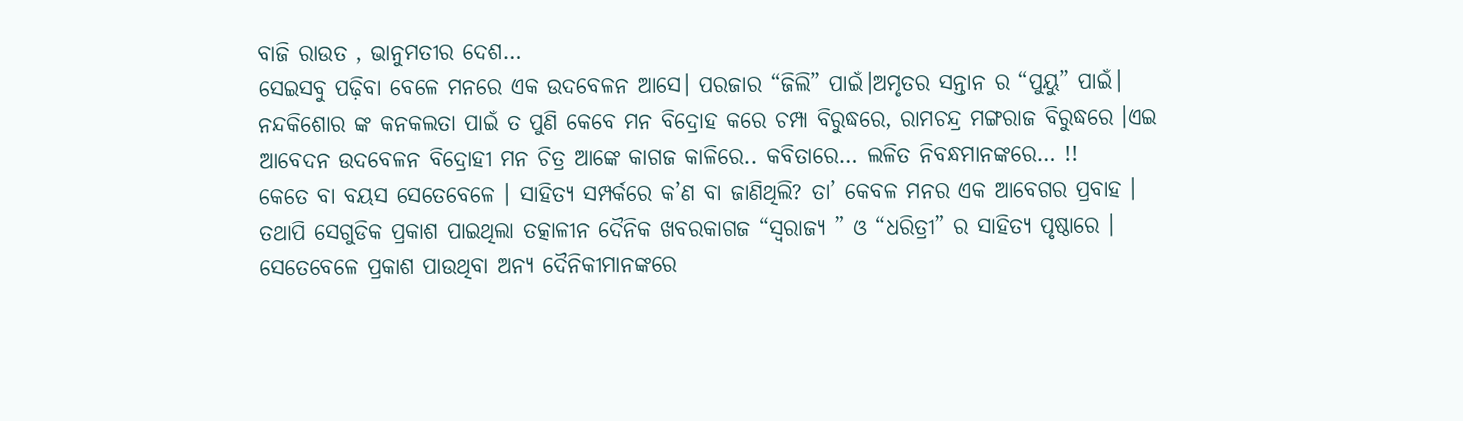ବାଜି ରାଉତ , ଭାନୁମତୀର ଦେଶ…
ସେଇସବୁ ପଢ଼ିବା ବେଳେ ମନରେ ଏକ ଉଦବେଳନ ଆସେ। ପରଜାର “ଜିଲି” ପାଇଁ।ଅମୃତର ସନ୍ତାନ ର “ପୁୟୁ” ପାଇଁ। ନନ୍ଦକିଶୋର ଙ୍କ କନକଲତା ପାଇଁ ତ ପୁଣି କେବେ ମନ ବିଦ୍ରୋହ କରେ ଚମ୍ପା ବିରୁଦ୍ଧରେ, ରାମଚନ୍ଦ୍ର ମଙ୍ଗରାଜ ବିରୁଦ୍ଧରେ ।ଏଇ ଆବେଦନ ଉଦବେଳନ ବିଦ୍ରୋହୀ ମନ ଚିତ୍ର ଆଙ୍କେ କାଗଜ କାଳିରେ.. କବିତାରେ… ଲଳିତ ନିବନ୍ଧମାନଙ୍କରେ… !!
କେତେ ବା ବୟସ ସେତେବେଳେ । ସାହିତ୍ୟ ସମ୍ପର୍କରେ କ’ଣ ବା ଜାଣିଥିଲି? ତା’ କେବଳ ମନର ଏକ ଆବେଗର ପ୍ରବାହ । ତଥାପି ସେଗୁଡିକ ପ୍ରକାଶ ପାଇଥିଲା ତତ୍କାଳୀନ ଦୈନିକ ଖବରକାଗଜ “ସ୍ଵରାଜ୍ୟ ” ଓ “ଧରିତ୍ରୀ” ର ସାହିତ୍ୟ ପୃଷ୍ଠାରେ । ସେତେବେଳେ ପ୍ରକାଶ ପାଉଥିବା ଅନ୍ୟ ଦୈନିକୀମାନଙ୍କରେ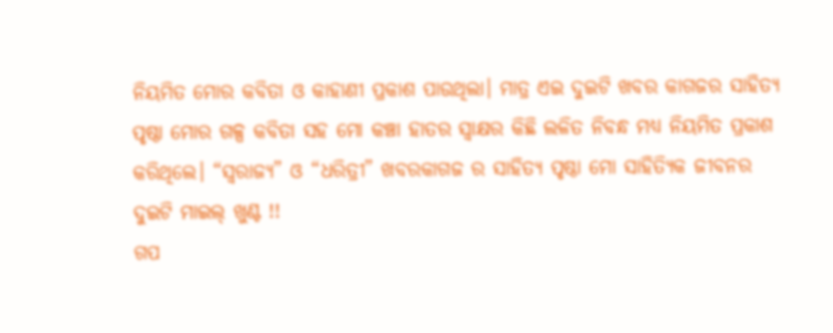ନିୟମିତ ମୋର କବିତା ଓ କାହାଣୀ ପ୍ରକାଶ ପାଉଥିଲା। ମାତ୍ର ଏଇ ଦୁଇଟି ଖବର କାଗଜର ସାହିତ୍ୟ ପୃଷ୍ଠା ମୋର ଗଳ୍ପ କବିତା ସହ ମୋ କଞ୍ଚା ହାତର ସ୍ଵାକ୍ଷର କିଛି ଲଳିତ ନିବନ୍ଧ ମଧ୍ୟ ନିୟମିତ ପ୍ରକାଶ କରିଥିଲେ। “ସ୍ଵରାଜ୍ୟ” ଓ “ଧରିତ୍ରୀ” ଖବରକାଗଜ ର ସାହିତ୍ୟ ପୃଷ୍ଠା ମୋ ସାହିତ୍ୟିକ ଜୀବନର ଦୁଇଟି ମାଇଲ୍ ଖୁଣ୍ଟ !!
ଗପ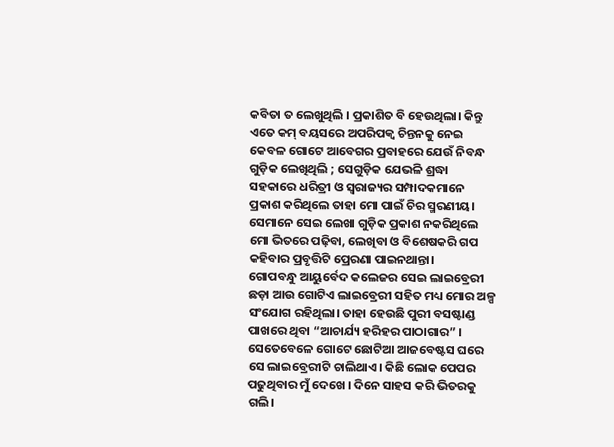କବିତା ତ ଲେଖୁଥିଲି । ପ୍ରକାଶିତ ବି ହେଉଥିଲା। କିନ୍ତୁ ଏତେ କମ୍ ବୟସରେ ଅପରିପକ୍ଵ ଚିନ୍ତନକୁ ନେଇ କେବଳ ଗୋଟେ ଆବେଗର ପ୍ରବାହରେ ଯେଉଁ ନିବନ୍ଧ ଗୁଡ଼ିକ ଲେଖିଥିଲି ; ସେଗୁଡ଼ିକ ଯେଭଳି ଶ୍ରଦ୍ଧା ସହକାରେ ଧରିତ୍ରୀ ଓ ସ୍ଵରାଜ୍ୟର ସମ୍ପାଦକମାନେ ପ୍ରକାଶ କରିଥିଲେ ତାହା ମୋ ପାଇଁ ଚିର ସ୍ମରଣୀୟ। ସେମାନେ ସେଇ ଲେଖା ଗୁଡ଼ିକ ପ୍ରକାଶ ନକରିଥିଲେ ମୋ ଭିତରେ ପଢ଼ିବା, ଲେଖିବା ଓ ବିଶେଷକରି ଗପ କହିବାର ପ୍ରବୃତ୍ତିଟି ପ୍ରେରଣା ପାଇନଥାନ୍ତା।
ଗୋପବନ୍ଧୁ ଆୟୁର୍ବେଦ କଲେଜର ସେଇ ଲାଇବ୍ରେରୀ ଛଡ଼ା ଆଉ ଗୋଟିଏ ଲାଇବ୍ରେରୀ ସହିତ ମଧ୍ୟ ମୋର ଅଳ୍ପ ସଂଯୋଗ ରହିଥିଲା। ତାହା ହେଉଛି ପୁରୀ ବସଷ୍ଟାଣ୍ଡ ପାଖରେ ଥିବା “ଆଚାର୍ଯ୍ୟ ହରିହର ପାଠାଗାର” । ସେତେବେଳେ ଗୋଟେ ଛୋଟିଆ ଆଜବେଷ୍ଟସ ଘରେ ସେ ଲାଇବ୍ରେରୀଟି ଚାଲିଥାଏ। କିଛି ଲୋକ ପେପର ପଢୁଥିବାର ମୁଁ ଦେଖେ । ଦିନେ ସାହସ କରି ଭିତରକୁ ଗଲି।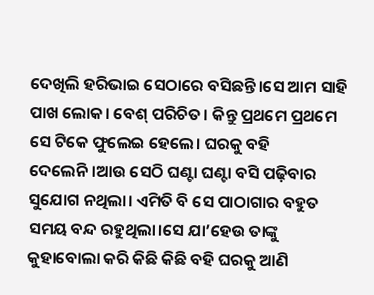ଦେଖିଲି ହରିଭାଇ ସେଠାରେ ବସିଛନ୍ତି।ସେ ଆମ ସାହି ପାଖ ଲୋକ। ବେଶ୍ ପରିଚିତ। କିନ୍ତୁ ପ୍ରଥମେ ପ୍ରଥମେ ସେ ଟିକେ ଫୁଲେଇ ହେଲେ। ଘରକୁ ବହି ଦେଲେନି।ଆଉ ସେଠି ଘଣ୍ଟା ଘଣ୍ଟା ବସି ପଢ଼ିବାର ସୁଯୋଗ ନଥିଲା। ଏମିତି ବି ସେ ପାଠାଗାର ବହୁତ ସମୟ ବନ୍ଦ ରହୁଥିଲା।ସେ ଯା’ହେଉ ତାଙ୍କୁ କୁହାବୋଲା କରି କିଛି କିଛି ବହି ଘରକୁ ଆଣି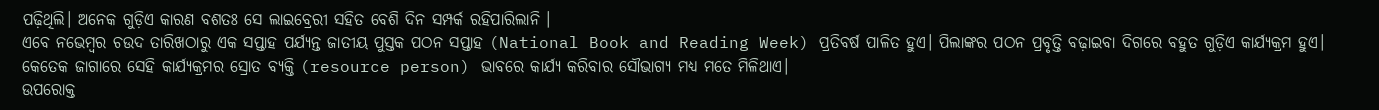ପଢ଼ିଥିଲି। ଅନେକ ଗୁଡ଼ିଏ କାରଣ ବଶତଃ ସେ ଲାଇବ୍ରେରୀ ସହିତ ବେଶି ଦିନ ସମ୍ପର୍କ ରହିପାରିଲାନି ।
ଏବେ ନଭେମ୍ବର ଚଉଦ ତାରିଖଠାରୁ ଏକ ସପ୍ତାହ ପର୍ଯ୍ୟନ୍ତ ଜାତୀୟ ପୁସ୍ତକ ପଠନ ସପ୍ତାହ (National Book and Reading Week) ପ୍ରତିବର୍ଷ ପାଳିତ ହୁଏ। ପିଲାଙ୍କର ପଠନ ପ୍ରବୃତ୍ତି ବଢ଼ାଇବା ଦିଗରେ ବହୁତ ଗୁଡ଼ିଏ କାର୍ଯ୍ୟକ୍ରମ ହୁଏ। କେତେକ ଜାଗାରେ ସେହି କାର୍ଯ୍ୟକ୍ରମର ସ୍ରୋତ ବ୍ୟକ୍ତି (resource person) ଭାବରେ କାର୍ଯ୍ୟ କରିବାର ସୌଭାଗ୍ୟ ମଧ୍ୟ ମତେ ମିଳିଥାଏ।
ଉପରୋକ୍ତ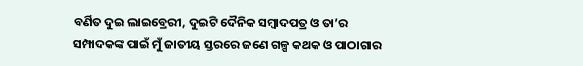ବର୍ଣିତ ଦୁଇ ଲାଇବ୍ରେରୀ, ଦୁଇଟି ଦୈନିକ ସମ୍ବାଦପତ୍ର ଓ ତା’ର ସମ୍ପାଦକଙ୍କ ପାଇଁ ମୁଁ ଜାତୀୟ ସ୍ତରରେ ଜଣେ ଗଳ୍ପ କଥକ ଓ ପାଠାଗାର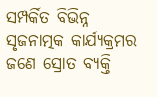ସମ୍ପର୍କିତ ବିଭିନ୍ନ ସୃଜନାତ୍ମକ କାର୍ଯ୍ୟକ୍ରମର ଜଣେ ସ୍ରୋତ ବ୍ୟକ୍ତି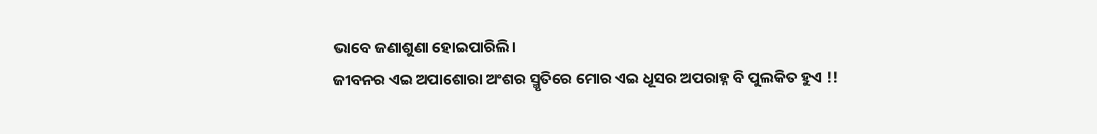ଭାବେ ଜଣାଶୁଣା ହୋଇପାରିଲି।
ଜୀବନର ଏଇ ଅପାଶୋରା ଅଂଶର ସ୍ମୃତିରେ ମୋର ଏଇ ଧୂସର ଅପରାହ୍ନ ବି ପୁଲକିତ ହୁଏ !!